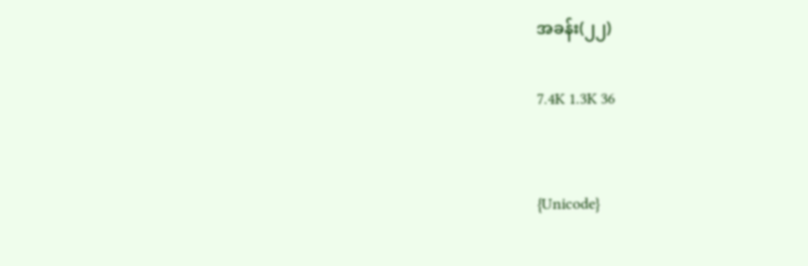အခန်း(၂၂)

7.4K 1.3K 36


{Unicode}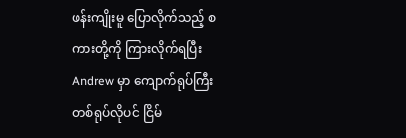ဖန်းကျိုးမူ ပြောလိုက်သည့် စကားတို့ကို ကြားလိုက်ရပြီး Andrew မှာ ကျောက်ရုပ်ကြီး တစ်ရုပ်လိုပင် ငြိမ်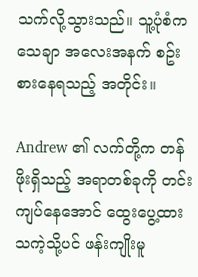သက်လို့သွားသည်။ သူ့ပုံစံက သေချာ အလေးအနက် စဥ်းစားနေရသည့် အတိုင်း။

Andrew ၏ လက်တို့က တန်ဖိုးရှိသည့် အရာတစ်ခုကို တင်းကျပ်နေအောင် ထွေးပွေ့ထားသကဲ့သို့ပင် ဖန်းကျိုးမူ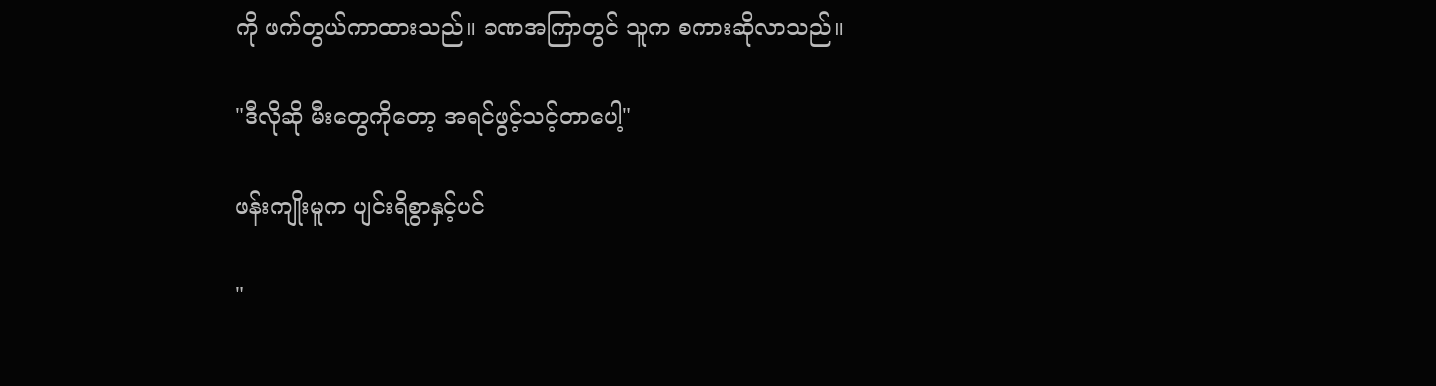ကို ဖက်တွယ်ကာထားသည်။ ခဏအကြာတွင် သူက စကားဆိုလာသည်။

"ဒီလိုဆို မီးတွေကိုတော့ အရင်ဖွင့်သင့်တာပေါ့"

ဖန်းကျိုးမူက ပျင်းရိစွာနှင့်ပင်

"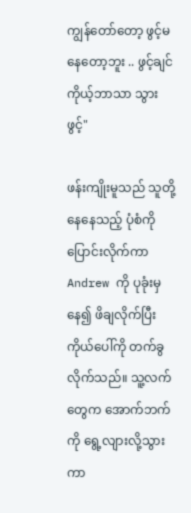ကျွန်တော်တော့ ဖွင့်မနေတော့ဘူး .. ဖွင့်ချင် ကိုယ့်ဘာသာ သွားဖွင့်"

ဖန်းကျိုးမူသည် သူတို့နေနေသည့် ပုံစံကို ပြောင်းလိုက်ကာ Andrew ကို ပုခုံးမှနေ၍ ဖိချလိုက်ပြီး ကိုယ်ပေါ်ကို တက်ခွလိုက်သည်။ သူ့လက်တွေက အောက်ဘက်ကို ရွေ့လျားလို့သွားကာ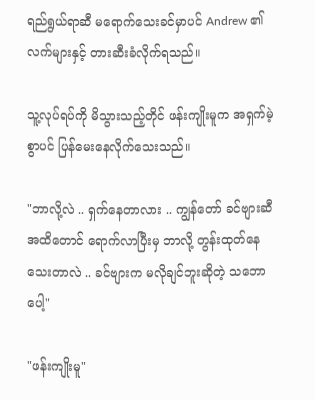ရည်ရွယ်ရာဆီ မရောက်သေးခင်မှာပင် Andrew ၏ လက်များနှင့် တားဆီးခံလိုက်ရသည်။

သူ့လုပ်ရပ်ကို မိသွားသည့်တိုင် ဖန်းကျိုးမူက အရှက်မဲ့စွာပင် ပြန်မေးနေလိုက်သေးသည်။

"ဘာလို့လဲ .. ရှက်နေတာလား .. ကျွန်တော် ခင်ဗျားဆီအထိတောင် ရောက်လာပြီးမှ ဘာလို့ တွန်းထုတ်နေသေးတာလဲ .. ခင်ဗျားက မလိုချင်ဘူးဆိုတဲ့ သဘောပေါ့"

"ဖန်းကျိုးမူ"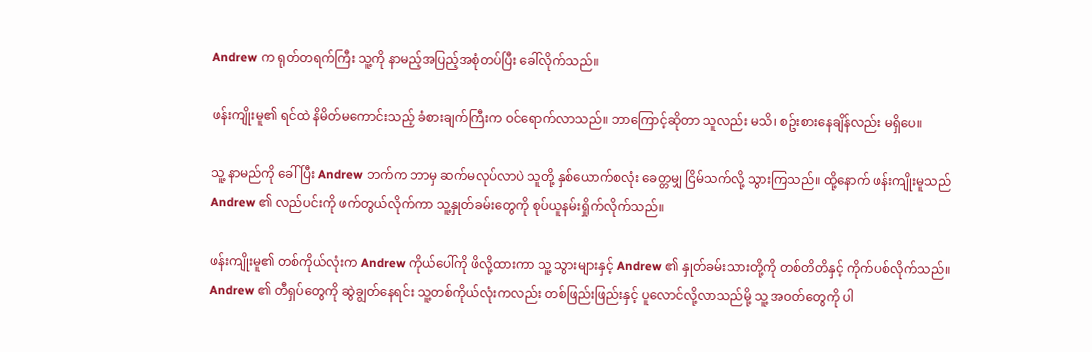Andrew က ရုတ်တရက်ကြီး သူ့ကို နာမည့်အပြည့်အစုံတပ်ပြီး ခေါ်လိုက်သည်။

ဖန်းကျိုးမူ၏ ရင်ထဲ နိမိတ်မကောင်းသည့် ခံစားချက်ကြီးက ဝင်ရောက်လာသည်။ ဘာကြောင့်ဆိုတာ သူလည်း မသိ၊ စဥ်းစားနေချိန်လည်း မရှိပေ။

သူ့ နာမည်ကို ခေါ်ပြီး Andrew ဘက်က ဘာမှ ဆက်မလုပ်လာပဲ သူတို့ နှစ်ယောက်စလုံး ခေတ္တမျှ ငြိမ်သက်လို့ သွားကြသည်။ ထို့နောက် ဖန်းကျိုးမူသည် Andrew ၏ လည်ပင်းကို ဖက်တွယ်လိုက်ကာ သူ့နှုတ်ခမ်းတွေကို စုပ်ယူနမ်းရှိုက်လိုက်သည်။

ဖန်းကျိုးမူ၏ တစ်ကိုယ်လုံးက Andrew ကိုယ်ပေါ်ကို ဖိလို့ထားကာ သူ့ သွားများနှင့် Andrew ၏ နှုတ်ခမ်းသားတို့ကို တစ်တိတိနှင့် ကိုက်ပစ်လိုက်သည်။ Andrew ၏ တီရှပ်တွေကို ဆွဲချွတ်နေရင်း သူ့တစ်ကိုယ်လုံးကလည်း တစ်ဖြည်းဖြည်းနှင့် ပူလောင်လို့လာသည်မို့ သူ့ အဝတ်တွေကို ပါ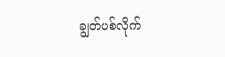ချွတ်ပစ်လိုက်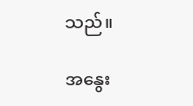သည်။

အနွေး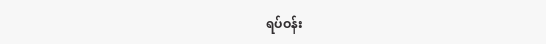ရပ်ဝန်း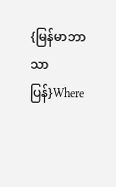{မြန်မာဘာသာပြန်}Where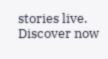stories live. Discover now